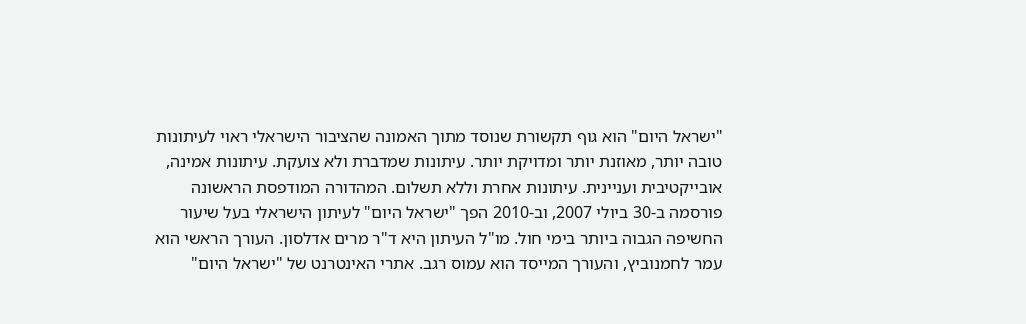"ישראל היום" הוא גוף תקשורת שנוסד מתוך האמונה שהציבור הישראלי ראוי לעיתונות טובה יותר, מאוזנת יותר ומדויקת יותר. עיתונות שמדברת ולא צועקת. עיתונות אמינה, אובייקטיבית ועניינית. עיתונות אחרת וללא תשלום. המהדורה המודפסת הראשונה פורסמה ב-30 ביולי 2007, וב-2010 הפך "ישראל היום" לעיתון הישראלי בעל שיעור החשיפה הגבוה ביותר בימי חול. מו"ל העיתון היא ד"ר מרים אדלסון. העורך הראשי הוא עמר לחמנוביץ, והעורך המייסד הוא עמוס רגב. אתרי האינטרנט של "ישראל היום"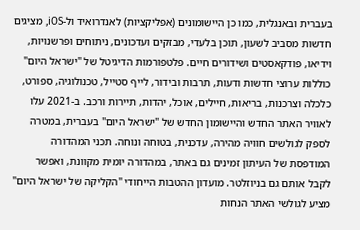בעברית ובאנגלית, כמו כן היישומונים (אפליקציות) לאנדרואיד ול-iOS, מציגים חדשות מסביב לשעון, תוכן בלעדי, מבזקים ועדכונים, ניתוחים ופרשנויות, וידיאו, פודקאסטים ושידורים חיים. פלטפורמות הדיגיטל של "ישראל היום" כוללות ערוצי חדשות ודעות, תרבות ובידור, לייף סטייל, טכנולוגיה, ספורט, כלכלה וצרכנות, בריאות, חיילים, אוכל, יהדות, תיירות ורכב. ב-2021 עלו לאוויר האתר החדש והיישומון החדש של "ישראל היום" בעברית, במטרה לספק לגולשים חוויה מהירה, עדכנית, בטוחה ונוחה. תכני המהדורה המודפסת של העיתון זמינים גם באתר, במהדורה יומית מקוונת, ואפשר לקבל אותם גם בניוזלטר. מועדון ההטבות הייחודי "הקליקה של ישראל היום" מציע לגולשי האתר הנחות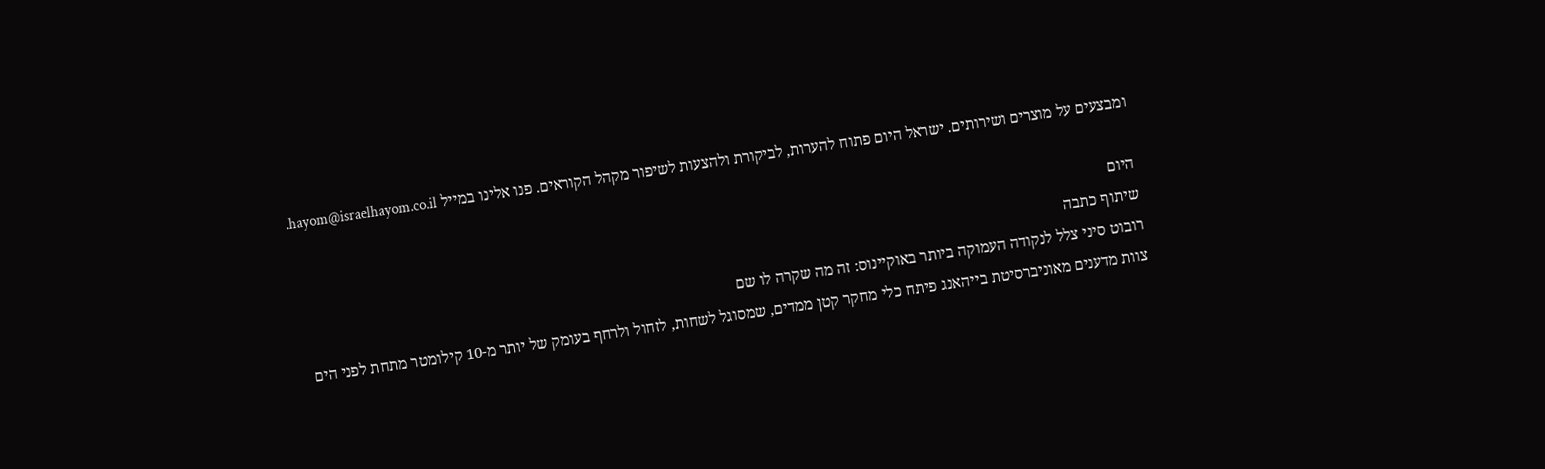ומבצעים על מוצרים ושירותים. ישראל היום פתוח להערות, לביקורת ולהצעות לשיפור מקהל הקוראים. פנו אלינו במייל hayom@israelhayom.co.il.

היום
שיתוף כתבה
רובוט סיני צלל לנקודה העמוקה ביותר באוקיינוס: זה מה שקרה לו שם
צוות מדענים מאוניברסיטת בייהאנג פיתח כלי מחקר קטן ממדים, שמסוגל לשחות, לזחול ולרחף בעומק של יותר מ-10 קילומטר מתחת לפני הים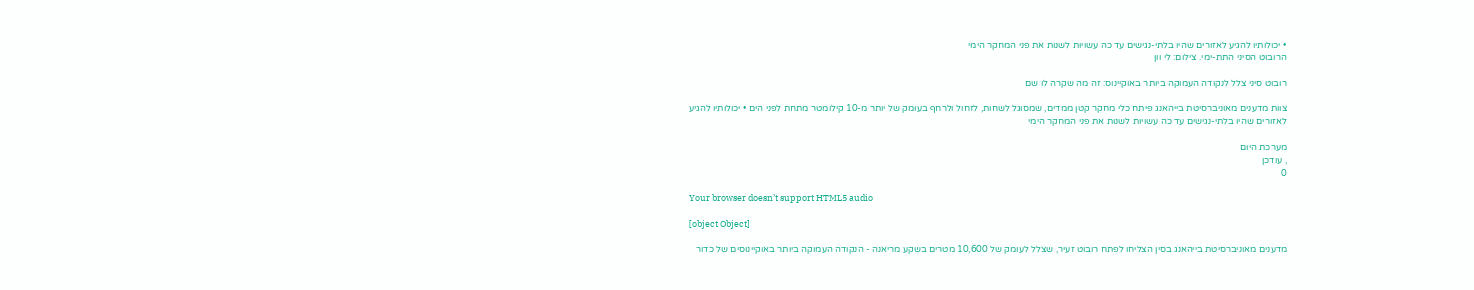• יכולותיו להגיע לאזורים שהיו בלתי-נגישים עד כה עשויות לשנות את פני המחקר הימי
הרובוט הסיני התת-ימי. צילום: לי וון

רובוט סיני צלל לנקודה העמוקה ביותר באוקיינוס: זה מה שקרה לו שם

צוות מדענים מאוניברסיטת בייהאנג פיתח כלי מחקר קטן ממדים, שמסוגל לשחות, לזחול ולרחף בעומק של יותר מ-10 קילומטר מתחת לפני הים • יכולותיו להגיע לאזורים שהיו בלתי-נגישים עד כה עשויות לשנות את פני המחקר הימי

מערכת היום
, עודכן
0

Your browser doesn’t support HTML5 audio

[object Object]

מדענים מאוניברסיטת בייהאנג בסין הצליחו לפתח רובוט זעיר, שצלל לעומק של 10,600 מטרים בשקע מריאנה - הנקודה העמוקה ביותר באוקיינוסים של כדור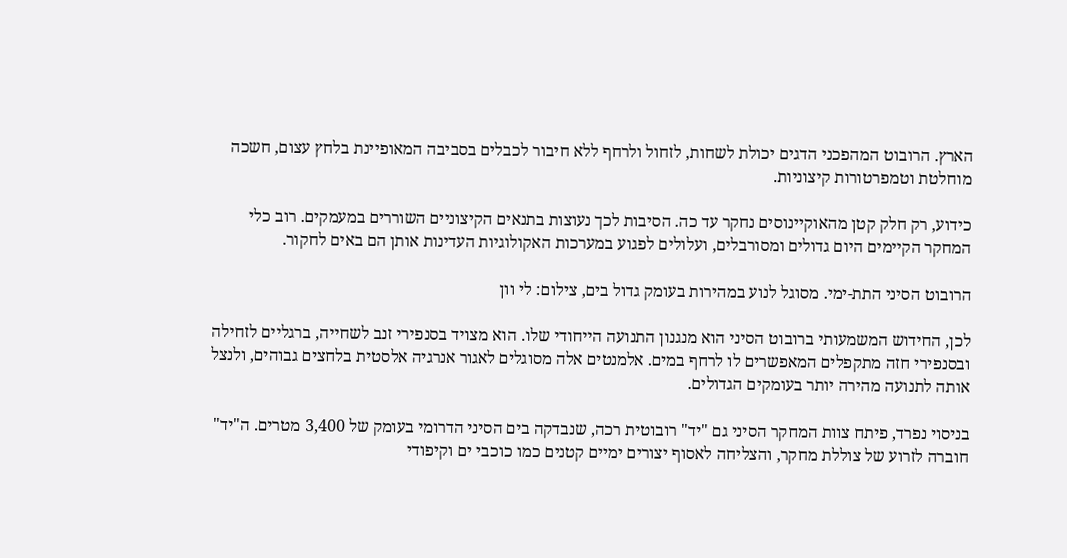הארץ. הרובוט המהפכני הדגים יכולת לשחות, לזחול ולרחף ללא חיבור לכבלים בסביבה המאופיינת בלחץ עצום, חשכה מוחלטת וטמפרטורות קיצוניות.

כידוע, רק חלק קטן מהאוקיינוסים נחקר עד כה. הסיבות לכך נעוצות בתנאים הקיצוניים השוררים במעמקים. רוב כלי המחקר הקיימים היום גדולים ומסורבלים, ועלולים לפגוע במערכות האקולוגיות העדינות אותן הם באים לחקור.

הרובוט הסיני התת-ימי. מסוגל לנוע במהירות בעומק גדול בים, צילום: לי וון

לכן, החידוש המשמעותי ברובוט הסיני הוא מנגנון התנועה הייחודי שלו. הוא מצויד בסנפירי זנב לשחייה, ברגליים לזחילה ובסנפירי חזה מתקפלים המאפשרים לו לרחף במים. אלמנטים אלה מסוגלים לאגור אנרגיה אלסטית בלחצים גבוהים, ולנצל אותה לתנועה מהירה יותר בעומקים הגדולים.

בניסוי נפרד, פיתח צוות המחקר הסיני גם "יד" רובוטית רכה, שנבדקה בים הסיני הדרומי בעומק של 3,400 מטרים. ה"יד" חוברה לזרוע של צוללת מחקר, והצליחה לאסוף יצורים ימיים קטנים כמו כוכבי ים וקיפודי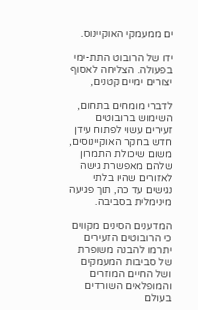ים ממעמקי האוקיינוס.

ידו של הרובוט התת-ימי בפעולה. הצליחה לאסוף יצורים ימיים קטנים,

לדברי מומחים בתחום, השימוש ברובוטים זעירים עשוי לפתוח עידן חדש בחקר האוקיינוסים, משום שיכולת התמרון שלהם מאפשרת גישה לאזורים שהיו בלתי נגישים עד כה, תוך פגיעה מינימלית בסביבה.

המדענים הסינים מקווים כי הרובוטים הזעירים יתרמו להבנה משופרת של סביבות המעמקים ושל החיים המוזרים והמופלאים השורדים בעולם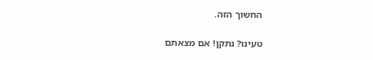החשוך הזה.

טעינו? נתקן! אם מצאתם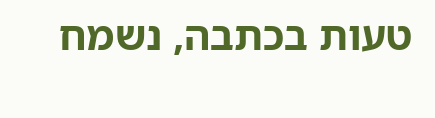טעות בכתבה, נשמח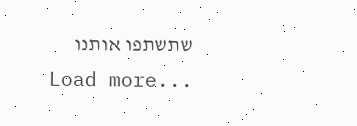שתשתפו אותנו
Load more...